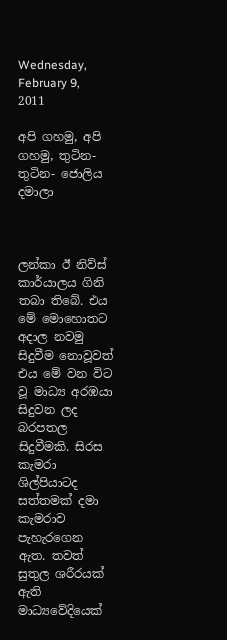Wednesday, February 9, 2011

අපි ගහමු, අපි ගහමු, තුටින- තුටින- ජොලිය දමාලා



ලන්කා ඊ නිව්ස් කාර්යාලය ගිනි තබා තිබේ. එය මේ මොහොතට අදාල නවමු සිදුවීම නොවූවත් එය මේ වන විට වූ මාධ්‍ය අරඹයා සිදුවන ලද බරපතල සිදුවීමකි. සිරස කැමරා ශිල්පියාටද සත්තමක් දමා කැමරාව පැහැරගෙන ඇත. තවත් සුතුල ශරීරයක් ඇති මාධ්‍යවේදියෙක්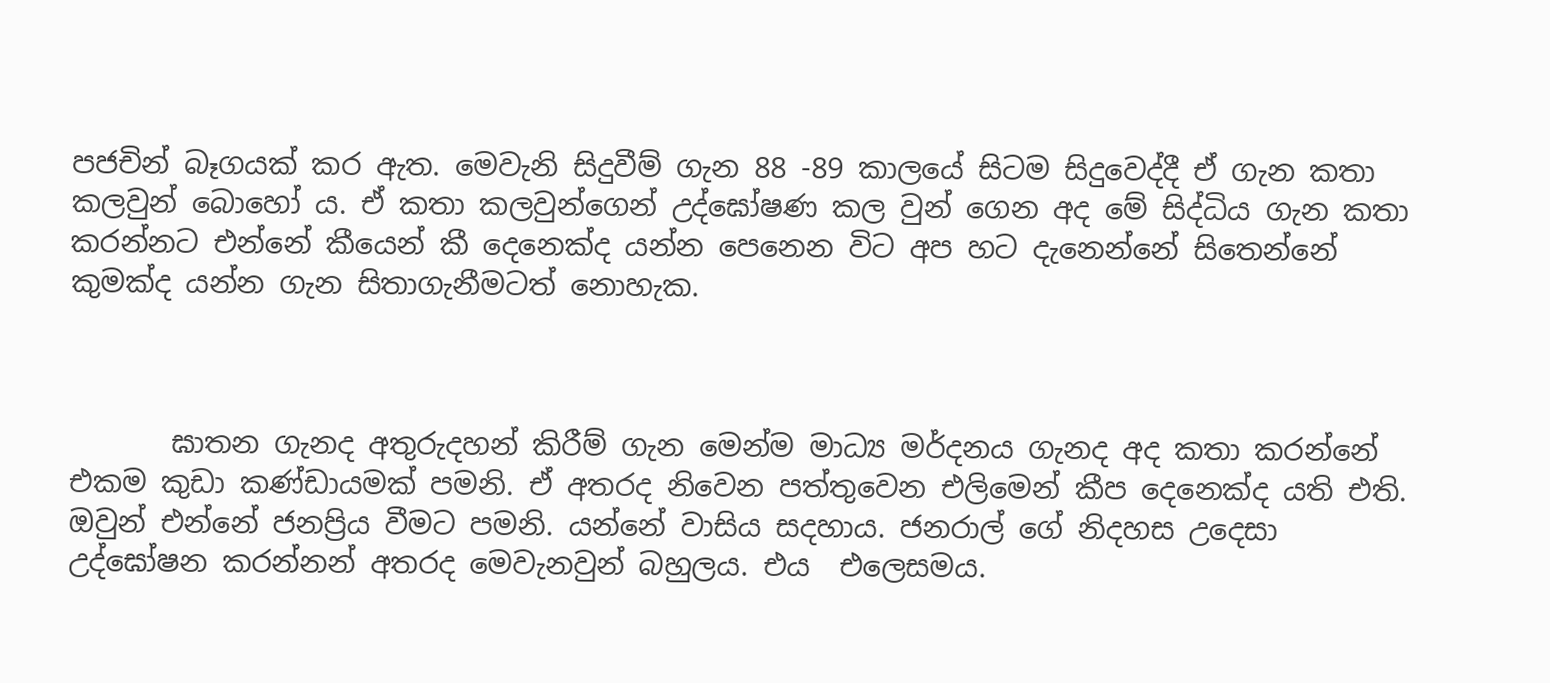පජචින් බෑගයක් කර ඇත. මෙවැනි සිදුවීම් ගැන 88 -89 කාලයේ සිටම සිදුවෙද්දී ඒ ගැන කතා කලවුන් බොහෝ ය. ඒ කතා කලවුන්ගෙන් උද්ඝෝෂණ කල වුන් ගෙන අද මේ සිද්ධිය ගැන කතා කරන්නට එන්නේ කීයෙන් කී දෙනෙක්ද යන්න පෙනෙන විට අප හට දැනෙන්නේ සිතෙන්නේ කුමක්ද යන්න ගැන සිතාගැනීමටත් නොහැක.



       ඝාතන ගැනද අතුරුදහන් කිරීම් ගැන මෙන්ම මාධ්‍ය මර්දනය ගැනද අද කතා කරන්නේ එකම කුඩා කණ්ඩායමක් පමනි. ඒ අතරද නිවෙන පත්තුවෙන එලිමෙන් කීප දෙනෙක්ද යති එති. ඔවුන් එන්නේ ජනප්‍රිය වීමට පමනි. යන්නේ වාසිය සදහාය. ජනරාල් ගේ නිදහස උදෙසා උද්ඝෝෂන කරන්නන් අතරද මෙවැනවුන් බහුලය. එය  එලෙසමය.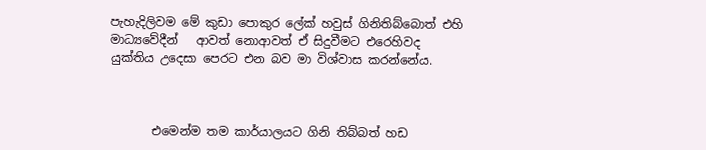පැහැදිලිවම මේ කුඩා පොකුර ලේක් හවුස් ගිනිතිබ්බොත් එහි මාධ්‍යවේදීන්   ආවත් නොආවත් ඒ සිදුවීමට එරෙහිවද යුක්තිය උදෙසා පෙරට එන බව මා විශ්වාස කරන්නේය.



       එමෙන්ම තම කාර්යාලයට ගිනි තිබ්බත් හඩ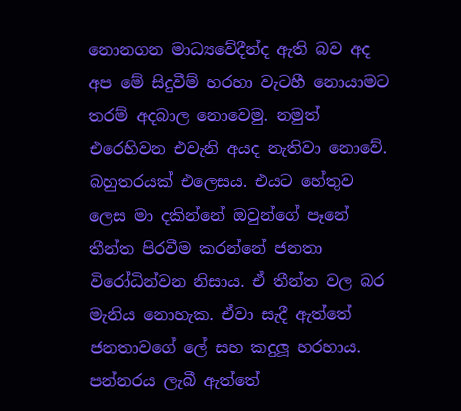නොනගන මාධ්‍යවේදීන්ද ඇති බව අද අප මේ සිදුවීම් හරහා වැටහී නොයාමට තරම් අදබාල නොවෙමු. නමුත් එරෙහිවන එවැනි අයද නැතිවා නොවේ. බහුතරයක් එලෙසය. එයට හේතුව ලෙස මා දකින්නේ ඔවුන්ගේ පෑනේ තීන්ත පිරවීම කරන්නේ ජනතා විරෝධින්වන නිසාය. ඒ තීන්ත වල බර මැනිය නොහැක. ඒවා සැදී ඇත්තේ ජනතාවගේ ලේ සහ කදුලූ හරහාය. පන්නරය ලැබී ඇත්තේ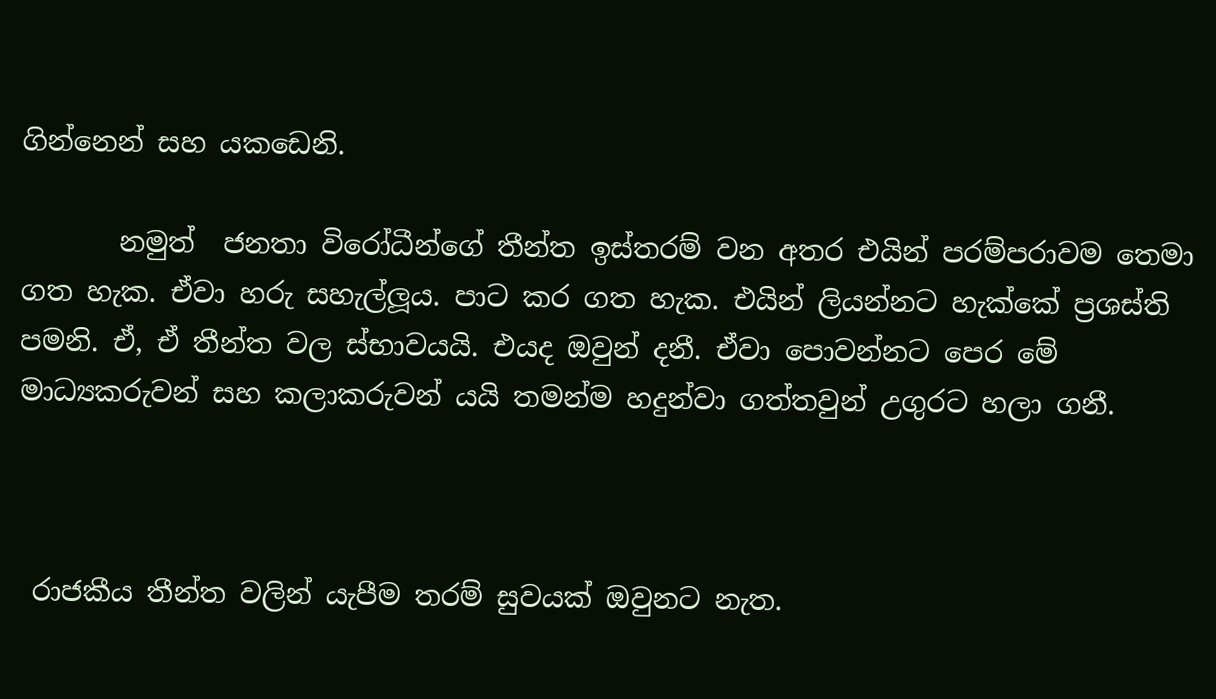ගින්නෙන් සහ යකඩෙනි.

       නමුත්  ජනතා විරෝධීන්ගේ තීන්ත ඉස්තරම් වන අතර එයින් පරම්පරාවම තෙමා ගත හැක. ඒවා හරු සහැල්ලූය. පාට කර ගත හැක. එයින් ලියන්නට හැක්කේ ප්‍රශස්ති පමනි. ඒ, ඒ තීන්ත වල ස්භාවයයි. එයද ඔවුන් දනී. ඒවා පොවන්නට පෙර මේ මාධ්‍යකරුවන් සහ කලාකරුවන් යයි තමන්ම හදුන්වා ගත්තවුන් උගුරට හලා ගනී.



 රාජකීය තීන්ත වලින් යැපීම තරම් සුවයක් ඔවුනට නැත.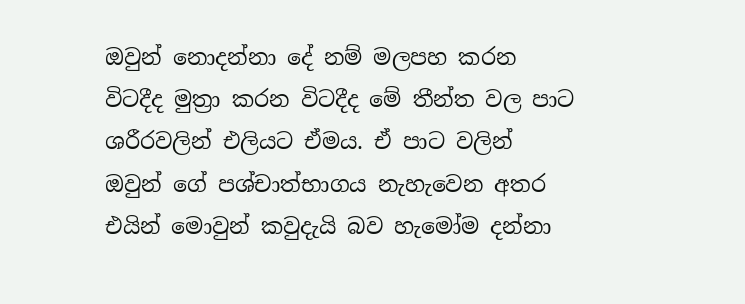ඔවුන් නොදන්නා දේ නම් මලපහ කරන විටදීද මුත්‍රා කරන විටදීද මේ තීන්ත වල පාට ශරීරවලින් එලියට ඒමය. ඒ පාට වලින් ඔවුන් ගේ පශ්චාත්භාගය නැහැවෙන අතර එයින් මොවුන් කවුදැයි බව හැමෝම දන්නා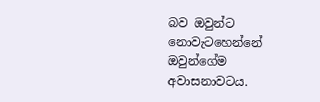බව ඔවුන්ට නොවැටහෙන්නේ ඔවුන්ගේම අවාසනාවටය.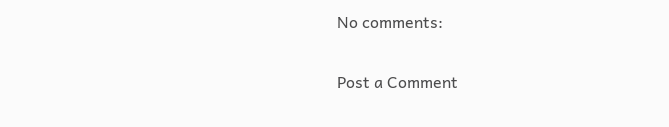No comments:

Post a Comment